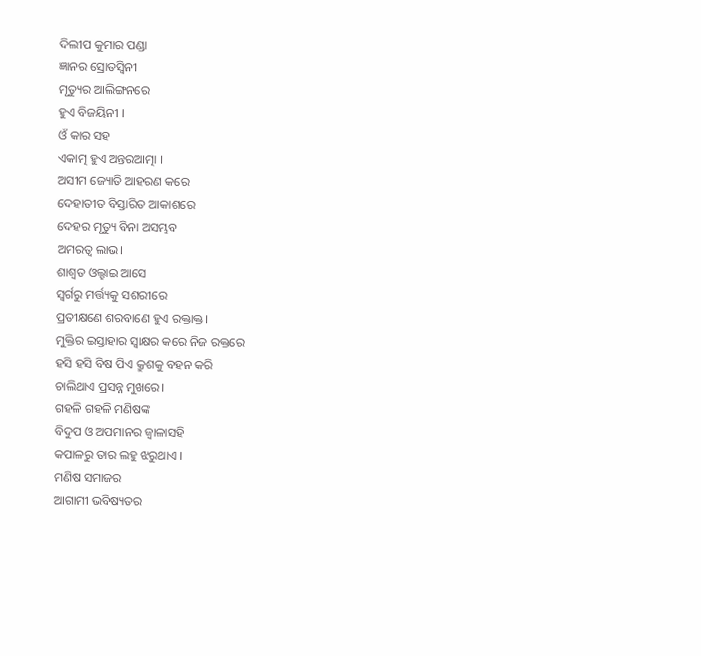ଦିଲୀପ କୁମାର ପଣ୍ଡା
ଜ୍ଞାନର ସ୍ରୋତସ୍ୱିନୀ
ମୃତ୍ୟୁର ଆଲିଙ୍ଗନରେ
ହୁଏ ବିଜୟିନୀ ।
ଓଁ କାର ସହ
ଏକାତ୍ମ ହୁଏ ଅନ୍ତରଆତ୍ମା ।
ଅସୀମ ଜ୍ୟୋତି ଆହରଣ କରେ
ଦେହାତୀତ ବିସ୍ତାରିତ ଆକାଶରେ
ଦେହର ମୃତ୍ୟୁ ବିନା ଅସମ୍ଭବ
ଅମରତ୍ୱ ଲାଭ।
ଶାଶ୍ୱତ ଓଲ୍ହାଇ ଆସେ
ସ୍ୱର୍ଗରୁ ମର୍ତ୍ତ୍ୟକୁ ସଶରୀରେ
ପ୍ରତୀକ୍ଷଣେ ଶରବାଣେ ହୁଏ ରକ୍ତାକ୍ତ।
ମୁକ୍ତିର ଇସ୍ତାହାର ସ୍ୱାକ୍ଷର କରେ ନିଜ ରକ୍ତରେ
ହସି ହସି ବିଷ ପିଏ କ୍ରୁଶକୁ ବହନ କରି
ଚାଲିଥାଏ ପ୍ରସନ୍ନ ମୁଖରେ।
ଗହଳି ଗହଳି ମଣିଷଙ୍କ
ବିଦୁପ ଓ ଅପମାନର ଜ୍ୱାଳାସହି
କପାଳରୁ ତାର ଲହୁ ଝରୁଥାଏ ।
ମଣିଷ ସମାଜର
ଆଗାମୀ ଭବିଷ୍ୟତର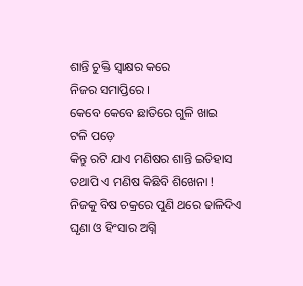ଶାନ୍ତି ଚୁକ୍ତି ସ୍ବାକ୍ଷର କରେ
ନିଜର ସମାପ୍ତିରେ ।
କେବେ କେବେ ଛାତିରେ ଗୁଳି ଖାଇ
ଟଳି ପଡ଼େ
କିନ୍ତୁ ରଟି ଯାଏ ମଣିଷର ଶାନ୍ତି ଇତିହାସ
ତଥାପି ଏ ମଣିଷ କିଛିବି ଶିଖେନା !
ନିଜକୁ ବିଷ ଚକ୍ରରେ ପୁଣି ଥରେ ଢାଳିଦିଏ
ଘୃଣା ଓ ହିଂସାର ଅଗ୍ନି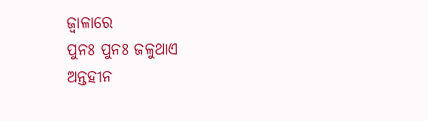ଜ୍ବାଳାରେ
ପୁନଃ ପୁନଃ ଜଳୁଥାଏ
ଅନ୍ତହୀନ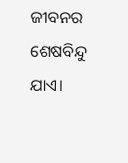ଜୀବନର ଶେଷବିନ୍ଦୁ ଯାଏ।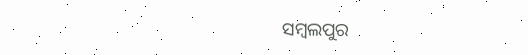ସମ୍ବଲପୁର